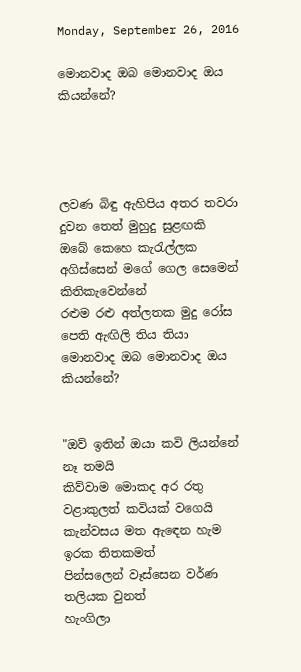Monday, September 26, 2016

මොනවාද ඔබ මොනවාද ඔය කියන්නේ?




ලවණ බිඳු ඇහිපිය අතර තවරා දුවන තෙත් මුහුදු සුළඟකි
ඔබේ කෙහෙ කැරැල්ලක අගිස්සෙන් මගේ ගෙල සෙමෙන් කිතිකැවෙන්නේ
රළුම රළු අත්ලතක මුදු රෝස පෙති ඇඟිලි තිය තියා
මොනවාද ඔබ මොනවාද ඔය කියන්නේ?


"ඔව් ඉතින් ඔයා කවි ලියන්නේ නෑ තමයි
කිව්වාම මොකද අර රතු වළාකුලත් කවියක් වගෙයි
කැන්වසය මත ඇඳෙන හැම ඉරක තිතකමත්
පින්සලෙන් වෑස්සෙන වර්ණ තලියක වුනත්
හැංගිලා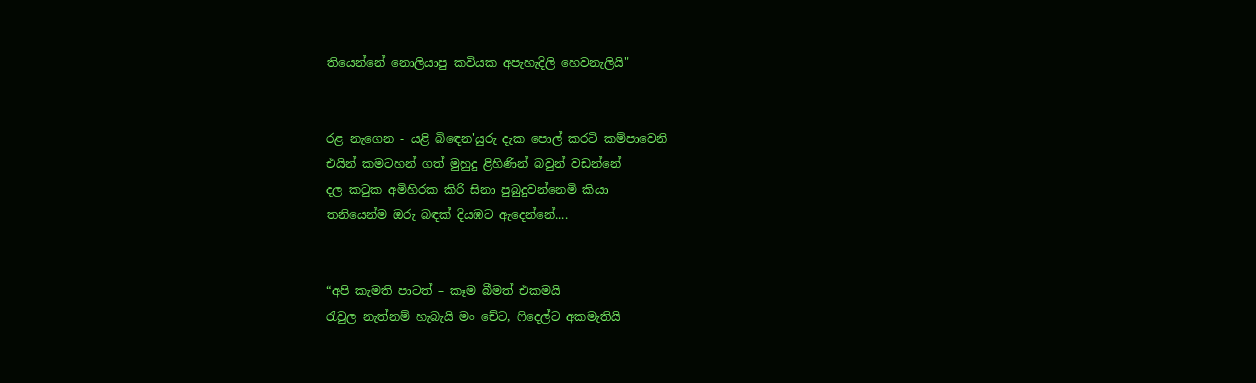තියෙන්නේ නොලියාපු කවියක අපැහැදිලි හෙවනැලියි"


රළ නැගෙන - යළි බිඳෙන'යුරු දැක පොල් කරටි කම්පාවෙනි
එයින් කමටහන් ගත් මුහුදු ළිහිණින් බවුන් වඩන්නේ
දල කටුක අමිහිරක කිරි සිනා පුබුදුවන්නෙමි කියා
තනියෙන්ම ඔරු බඳක් දියඹට ඇදෙන්නේ....


“අපි කැමති පාටත් – කෑම බීමත් එකමයි
රැවුල නැත්නම් හැබැයි මං චේට, ෆිදෙල්ට අකමැතියි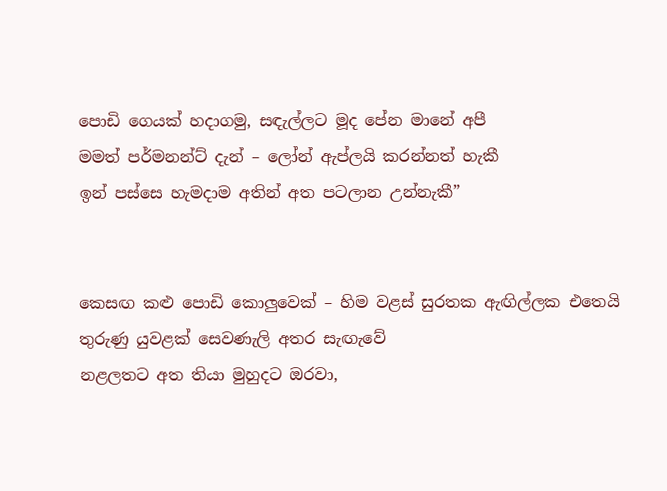පොඩි ගෙයක් හදාගමු, සඳැල්ලට මූද පේන මානේ අපී
මමත් පර්මනන්ට් දැන් – ලෝන් ඇප්ලයි කරන්නත් හැකී
ඉන් පස්සෙ හැමදාම අතින් අත පටලාන උන්නැකී”


කෙසඟ කළු පොඩි කොලුවෙක් – හිම වළස් සුරතක ඇඟිල්ලක එතෙයි
තුරුණු යුවළක් සෙවණැලි අතර සැඟැවේ
නළලතට අත තියා මුහුදට ඔරවා,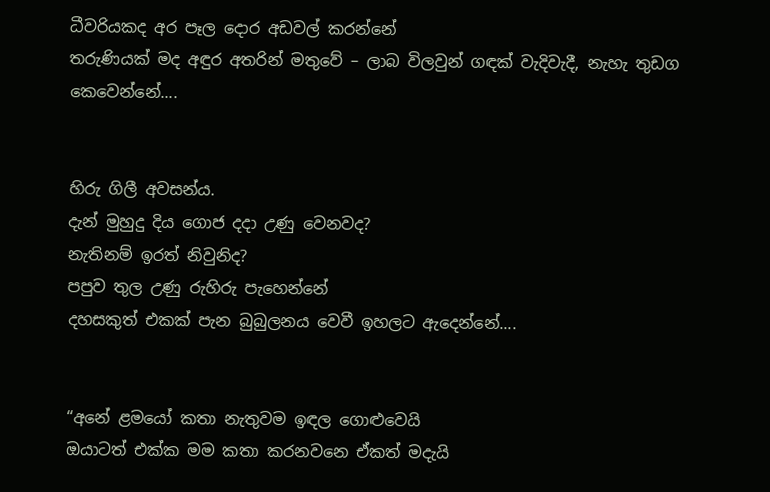ධීවරියකද අර පෑල දොර අඩවල් කරන්නේ
තරුණියක් මද අඳුර අතරින් මතුවේ – ලාබ විලවුන් ගඳක් වැදිවැදී, නැහැ තුඩග කෙවෙන්නේ....


හිරු ගිලී අවසන්ය.
දැන් මුහුදු දිය ගොජ දදා උණු වෙනවද?
නැතිනම් ඉරත් නිවුනිද?
පපුව තුල උණු රුහිරු පැහෙන්නේ
දහසකුත් එකක් පැන බුබුලනය වෙවී ඉහලට ඇදෙන්නේ....


“අනේ ළමයෝ කතා නැතුවම ඉඳල ගොළුවෙයි
ඔයාටත් එක්ක මම කතා කරනවනෙ ඒකත් මදැයි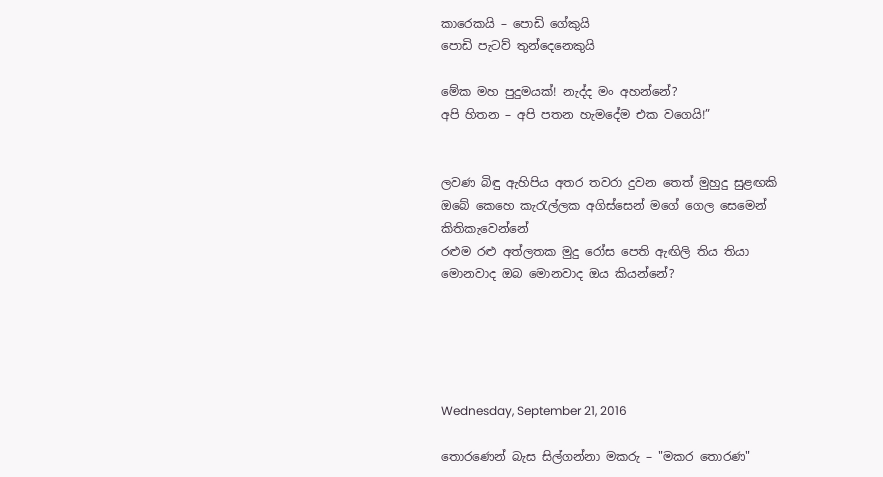කාරෙකයි – පොඩි ගේකුයි
පොඩි පැටව් තුන්දෙනෙකුයි

මේක මහ පුදුමයක්! නැද්ද මං අහන්නේ?
අපි හිතන – අපි පතන හැමදේම එක වගෙයි!”


ලවණ බිඳු ඇහිපිය අතර තවරා දුවන තෙත් මුහුදු සුළඟකි
ඔබේ කෙහෙ කැරැල්ලක අගිස්සෙන් මගේ ගෙල සෙමෙන් කිතිකැවෙන්නේ
රළුම රළු අත්ලතක මුදු රෝස පෙති ඇඟිලි තිය තියා
මොනවාද ඔබ මොනවාද ඔය කියන්නේ?





Wednesday, September 21, 2016

තොරණෙන් බැස සිල්ගන්නා මකරු – "මකර තොරණ"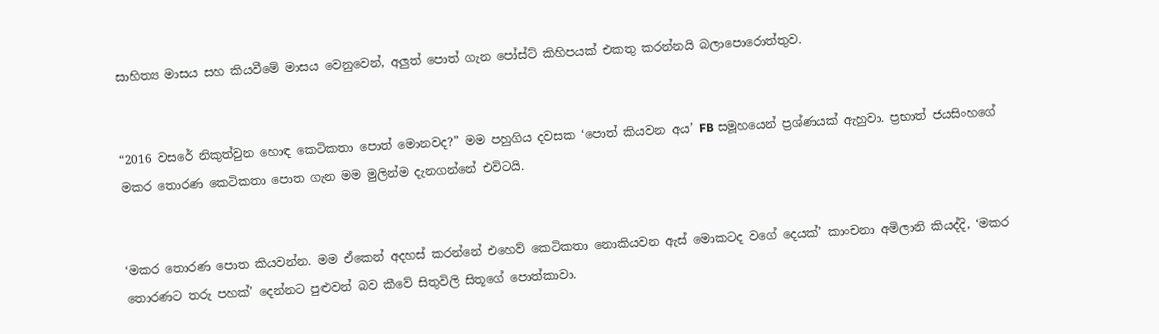සාහිත්‍ය මාසය සහ කියවීමේ මාසය වෙනුවෙන්, අලුත් පොත් ගැන පෝස්ට් කිහිපයක් එකතු කරන්නයි බලාපොරොත්තුව.


“2016 වසරේ නිකුත්වුන හොඳ කෙටිකතා පොත් මොනවද?” මම පහුගිය දවසක ‘පොත් කියවන අය’ FB සමූහයෙන් ප්‍රශ්ණයක් ඇහුවා. ප්‍රභාත් ජයසිංහගේ මකර තොරණ කෙටිකතා පොත ගැන මම මුලින්ම දැනගන්නේ එවිටයි.


‘මකර තොරණ පොත කියවන්න. මම ඒකෙන් අදහස් කරන්නේ එහෙව් කෙටිකතා නොකියවන ඇස් මොකටද වගේ දෙයක්’ කාංචනා අමිලානි කියද්දි, ‘මකර තොරණට තරු පහක්’ දෙන්නට පුළුවන් බව කීවේ සිතුවිලි සිතූගේ පොත්කාවා.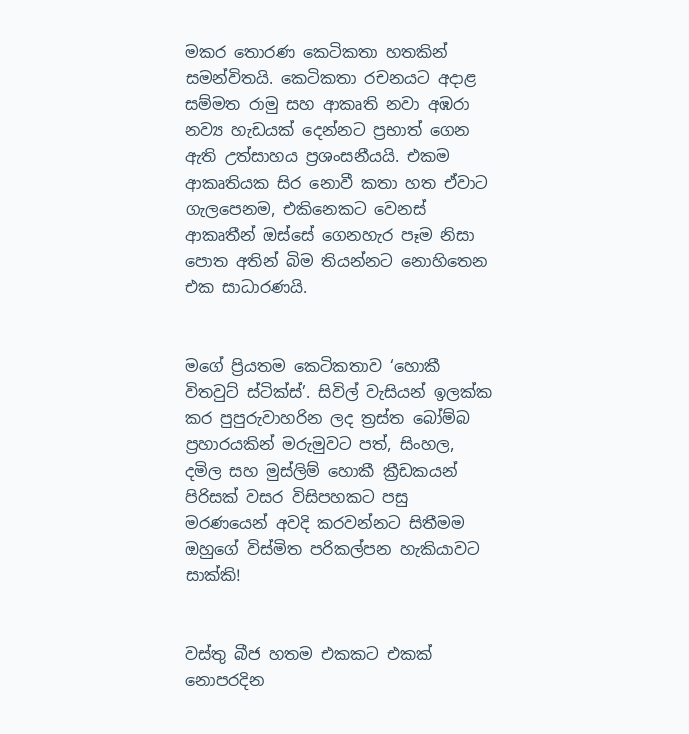මකර තොරණ කෙටිකතා හතකින් සමන්විතයි. කෙටිකතා රචනයට අදාළ සම්මත රාමු සහ ආකෘති නවා අඹරා නව්‍ය හැඩයක් දෙන්නට ප්‍රභාත් ගෙන ඇති උත්සාහය ප්‍රශංසනීයයි. එකම ආකෘතියක සිර නොවී කතා හත ඒවාට ගැලපෙනම, එකිනෙකට වෙනස් ආකෘතීන් ඔස්සේ ගෙනහැර පෑම නිසා පොත අතින් බිම තියන්නට නොහිතෙන එක සාධාරණයි.


මගේ ප්‍රියතම කෙටිකතාව ‘හොකී විතවුට් ස්ටික්ස්’. සිවිල් වැසියන් ඉලක්ක කර පුපුරුවාහරින ලද ත්‍රස්ත බෝම්බ ප්‍රහාරයකින් මරුමුවට පත්, සිංහල, දමිල සහ මුස්ලිම් හොකී ක්‍රීඩකයන් පිරිසක් වසර විසිපහකට පසු මරණයෙන් අවදි කරවන්නට සිතීමම ඔහුගේ විස්මිත පරිකල්පන හැකියාවට සාක්කි!


වස්තු බීජ හතම එකකට එකක් නොපරදින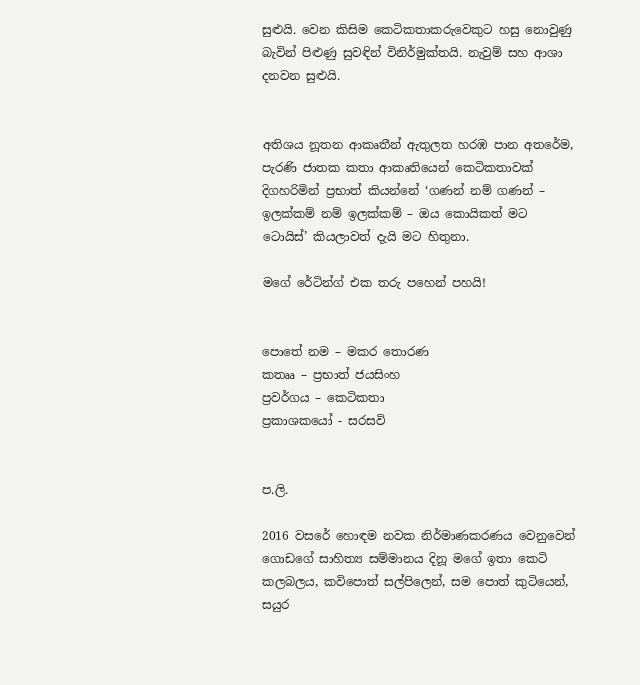සුළුයි. වෙන කිසිම කෙටිකතාකරුවෙකුට හසු නොවුණු බැවින් පිළුණු සුවඳින් විනිර්මුක්තයි. නැවුම් සහ ආශා දනවන සුළුයි.


අතිශය නූතන ආකෘතීන් ඇතුලත හරඹ පාන අතරේම, පැරණි ජාතක කතා ආකෘතියෙන් කෙටිකතාවක් දිගහරිමින් ප්‍රභාත් කියන්නේ ‘ගණන් නම් ගණන් – ඉලක්කම් නම් ඉලක්කම් – ඔය කොයිකත් මට ටොයිස්’ කියලාවත් දැයි මට හිතුනා.

මගේ රේටින්ග් එක තරු පහෙන් පහයි!


පොතේ නම – මකර තොරණ
කතෲ – ප්‍රභාත් ජයසිංහ
ප්‍රවර්ගය – කෙටිකතා
ප්‍රකාශකයෝ - සරසවි


ප.ලි.

2016 වසරේ හොඳම නවක නිර්මාණකරණය වෙනුවෙන් ගොඩගේ සාහිත්‍ය සම්මානය දිනූ මගේ ඉතා කෙටි කලබලය, කවිපොත් සල්පිලෙන්, සම පොත් කුටියෙන්, සයුර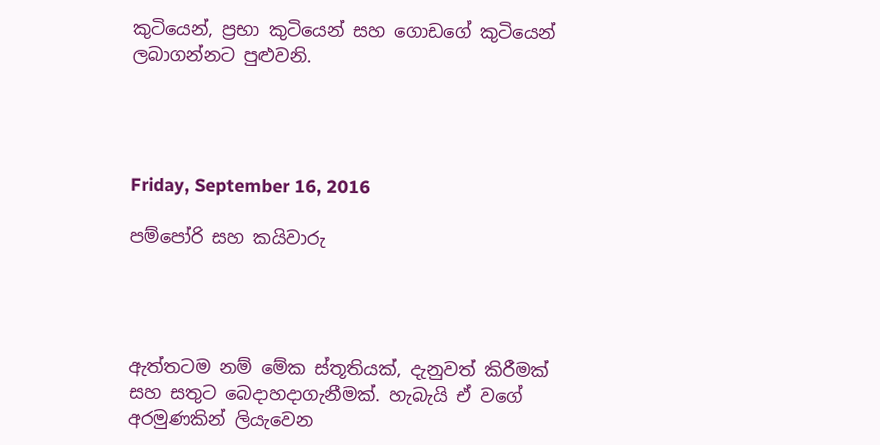කුටියෙන්, ප්‍රභා කුටියෙන් සහ ගොඩගේ කුටියෙන් ලබාගන්නට පුළුවනි.




Friday, September 16, 2016

පම්පෝරි සහ කයිවාරු




ඇත්තටම නම් මේක ස්තූතියක්, දැනුවත් කිරීමක් සහ සතුට බෙදාහදාගැනීමක්. හැබැයි ඒ වගේ අරමුණකින් ලියැවෙන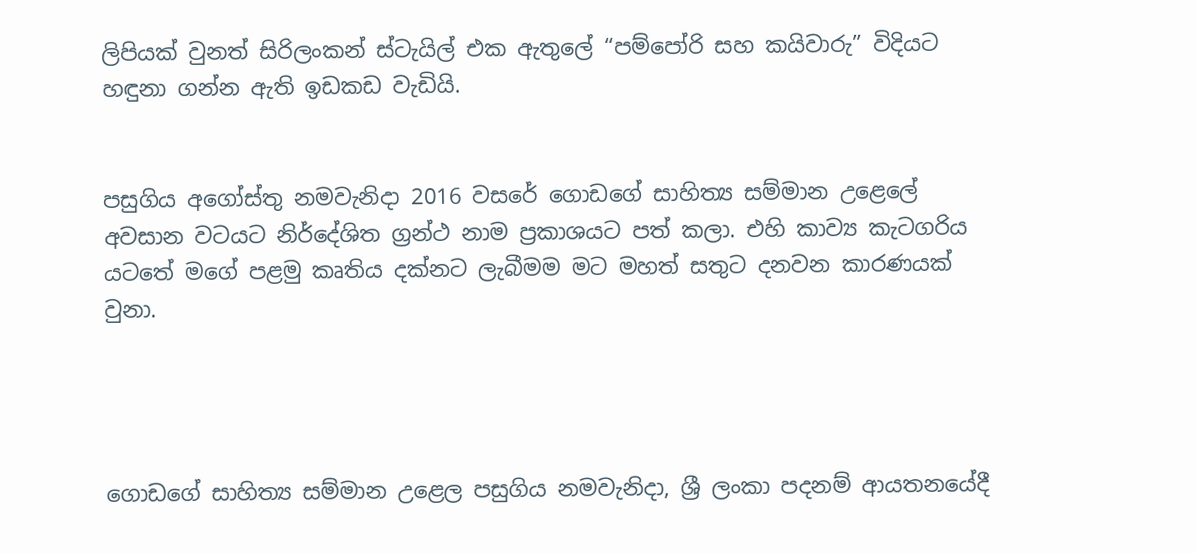ලිපියක් වුනත් සිරිලංකන් ස්ටැයිල් එක ඇතුලේ “පම්පෝරි සහ කයිවාරු” විදියට හඳුනා ගන්න ඇති ඉඩකඩ වැඩියි.


පසුගිය අගෝස්තු නමවැනිදා 2016 වසරේ ගොඩගේ සාහිත්‍ය සම්මාන උළෙලේ අවසාන වටයට නිර්දේශිත ග්‍රන්ථ නාම ප්‍රකාශයට පත් කලා. එහි කාව්‍ය කැටගරිය යටතේ මගේ පළමු කෘතිය දක්නට ලැබීමම මට මහත් සතුට දනවන කාරණයක් වුනා.




ගොඩගේ සාහිත්‍ය සම්මාන උළෙල පසුගිය නමවැනිදා, ශ්‍රී ලංකා පදනම් ආයතනයේදී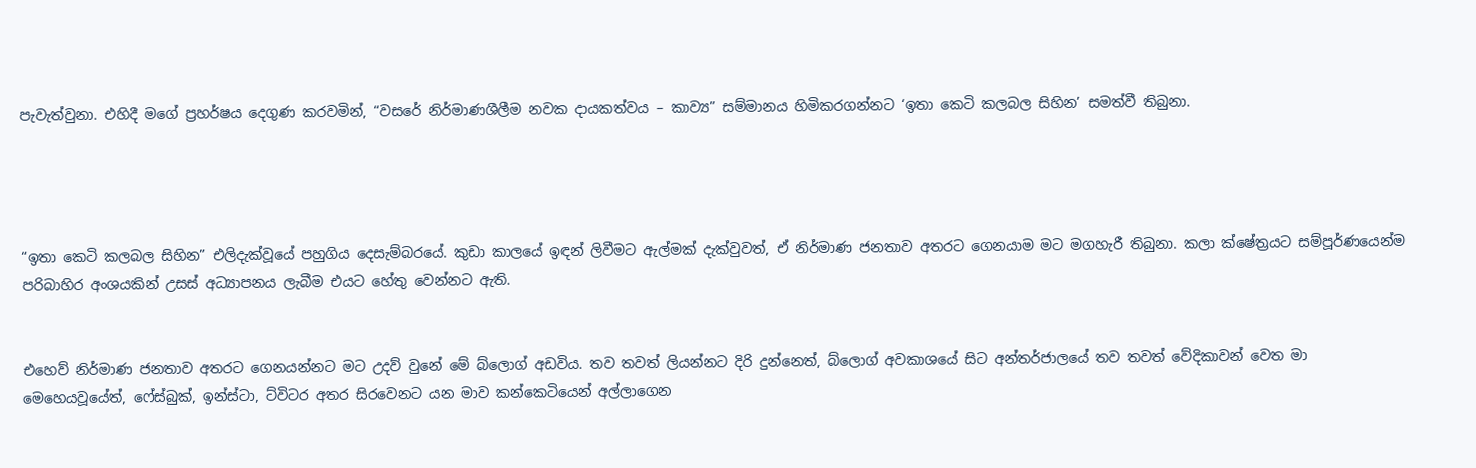පැවැත්වුනා. එහිදී මගේ ප්‍රහර්ෂය දෙගුණ කරවමින්, “වසරේ නිර්මාණශීලීම නවක දායකත්වය – කාව්‍ය” සම්මානය හිමිකරගන්නට ‘ඉතා කෙටි කලබල සිහින’ සමත්වී තිබුනා.




“ඉතා කෙටි කලබල සිහින” එලිදැක්වූයේ පහුගිය දෙසැම්බරයේ. කුඩා කාලයේ ඉඳන් ලිවීමට ඇල්මක් දැක්වුවත්, ඒ නිර්මාණ ජනතාව අතරට ගෙනයාම මට මගහැරී තිබුනා. කලා ක්ෂේත්‍රයට සම්පූර්ණයෙන්ම පරිබාහිර අංශයකින් උසස් අධ්‍යාපනය ලැබීම එයට හේතු වෙන්නට ඇති.


එහෙව් නිර්මාණ ජනතාව අතරට ගෙනයන්නට මට උදව් වුනේ මේ බ්ලොග් අඩවිය. තව තවත් ලියන්නට දිරි දුන්නෙත්, බ්ලොග් අවකාශයේ සිට අන්තර්ජාලයේ තව තවත් වේදිකාවන් වෙත මා මෙහෙයවූයේත්, ෆේස්බුක්, ඉන්ස්ටා, ට්විටර අතර සිරවෙනට යන මාව කන්කෙටියෙන් අල්ලාගෙන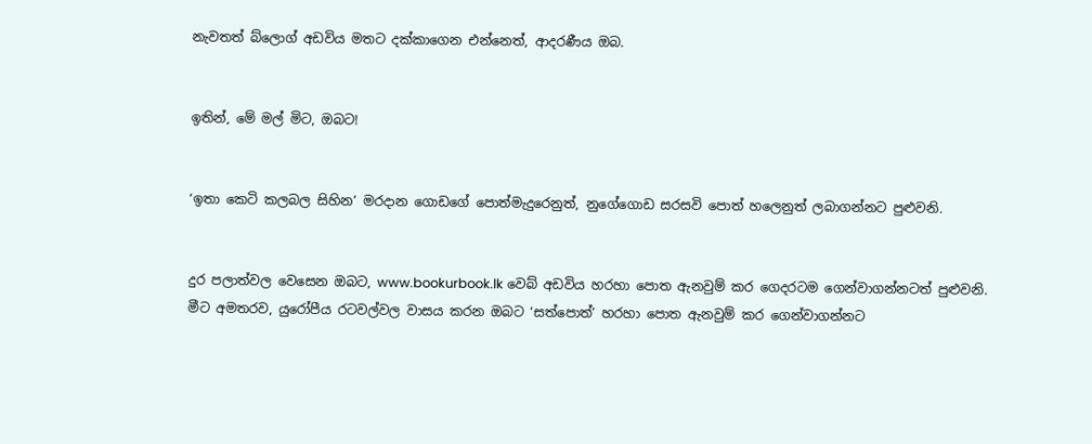නැවතත් බ්ලොග් අඩවිය මතට දක්කාගෙන එන්නෙත්, ආදරණීය ඔබ.


ඉතින්, මේ මල් මිට, ඔබට!


‘ඉතා කෙටි කලබල සිහින’ මරදාන ගොඩගේ පොත්මැදුරෙනුත්, නුගේගොඩ සරසවි පොත් හලෙනුත් ලබාගන්නට පුළුවනි.


දුර පලාත්වල වෙසෙන ඔබට, www.bookurbook.lk වෙබ් අඩවිය හරහා පොත ඇනවුම් කර ගෙදරටම ගෙන්වාගන්නටත් පුළුවනි. මීට අමතරව, යුරෝපීය රටවල්වල වාසය කරන ඔබට ‘සත්පොත්’ හරහා පොත ඇනවුම් කර ගෙන්වාගන්නට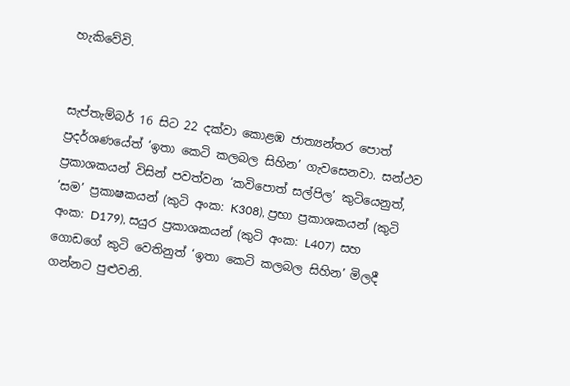හැකිවේවි.


සැප්තැම්බර් 16 සිට 22 දක්වා කොළඹ ජාත්‍යන්තර පොත් ප්‍රදර්ශණයේත් ‘ඉතා කෙටි කලබල සිහින’ ගැවසෙනවා. සන්ථව ප්‍රකාශකයන් විසින් පවත්වන ‘කවිපොත් සල්පිල’ කුටියෙනුත්, ‘සම’ ප්‍රකාෂකයන් (කුටි අංක: K308), ප්‍රභා ප්‍රකාශකයන් (කුටි අංක: D179), සයුර ප්‍රකාශකයන් (කුටි අංක: L407)  සහ ගොඩගේ කුටි වෙතිනුත් ‘ඉතා කෙටි කලබල සිහින’ මිලදී ගන්නට පුළුවනි.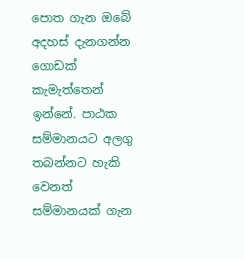පොත ගැන ඔබේ අදහස් දැනගන්න ගොඩක් කැමැත්තෙන් ඉන්නේ. පාඨක සම්මානයට අලගු තබන්නට හැකි වෙනත් සම්මානයක් ගැන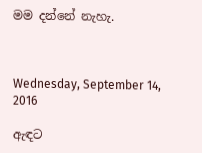මම දන්නේ නැහැ.



Wednesday, September 14, 2016

ඇඳට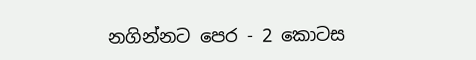නගින්නට පෙර - 2 කොටස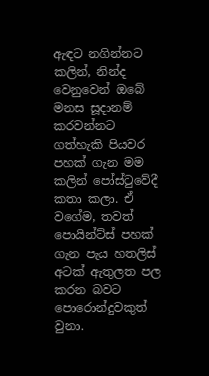ඇඳට නගින්නට කලින්, නින්ද වෙනුවෙන් ඔබේ මනස සූදානම් කරවන්නට ගත්හැකි පියවර පහක් ගැන මම කලින් පෝස්ටුවේදී කතා කලා. ඒ වගේම, තවත් පොයින්ට්ස් පහක් ගැන පැය හතලිස් අටක් ඇතුලත පල කරන බවට පොරොන්දුවකුත් වුනා.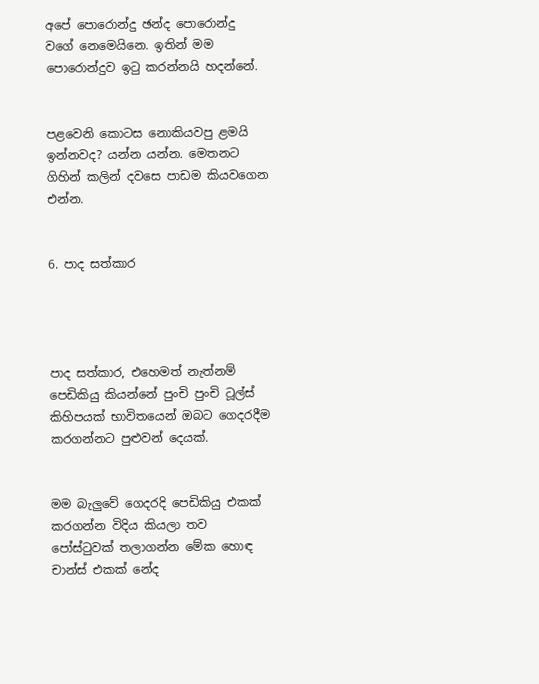අපේ පොරොන්දු ඡන්ද පොරොන්දු වගේ නෙමෙයිනෙ. ඉතින් මම පොරොන්දුව ඉටු කරන්නයි හදන්නේ.


පළවෙනි කොටස නොකියවපු ළමයි ඉන්නවද? යන්න යන්න. මෙතනට ගිහින් කලින් දවසෙ පාඩම කියවගෙන එන්න.


6. පාද සත්කාර




පාද සත්කාර, එහෙමත් නැත්නම් පෙඩිකියු කියන්නේ පුංචි පුංචි ටූල්ස් කිහිපයක් භාවිතයෙන් ඔබට ගෙදරදීම කරගන්නට පුළුවන් දෙයක්.


මම බැලුවේ ගෙදරදි පෙඩිකියු එකක් කරගන්න විදිය කියලා තව පෝස්ටුවක් තලාගන්න මේක හොඳ චාන්ස් එකක් නේද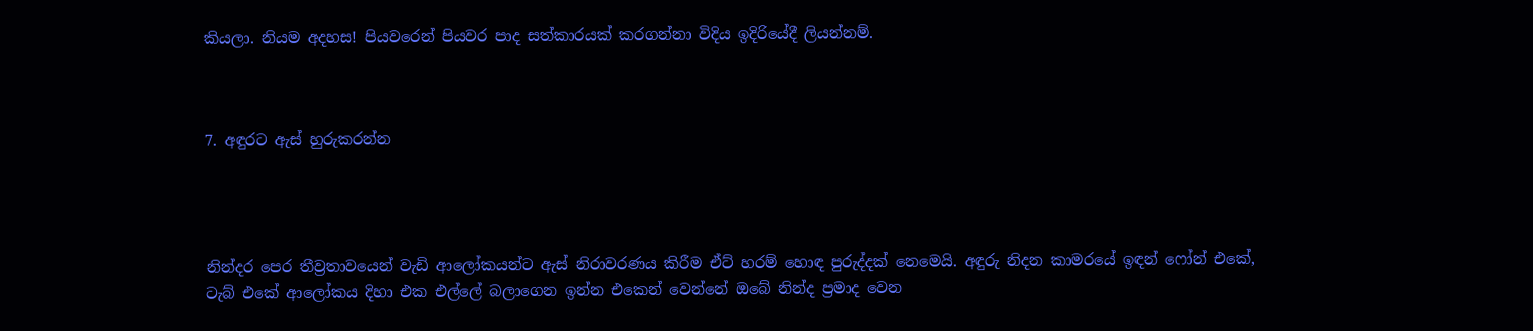කියලා. නියම අදහස! පියවරෙන් පියවර පාද සත්කාරයක් කරගන්නා විදිය ඉදිරියේදී ලියන්නම්.



7. අඳුරට ඇස් හුරුකරන්න




නින්දර පෙර තීව්‍රතාවයෙන් වැඩි ආලෝකයන්ට ඇස් නිරාවරණය කිරීම ඒට් හරම් හොඳ පුරුද්දක් නෙමෙයි. අඳුරු නිදන කාමරයේ ඉඳන් ෆෝන් එකේ, ටැබ් එකේ ආලෝකය දිහා එක එල්ලේ බලාගෙන ඉන්න එකෙන් වෙන්නේ ඔබේ නින්ද ප්‍රමාද වෙන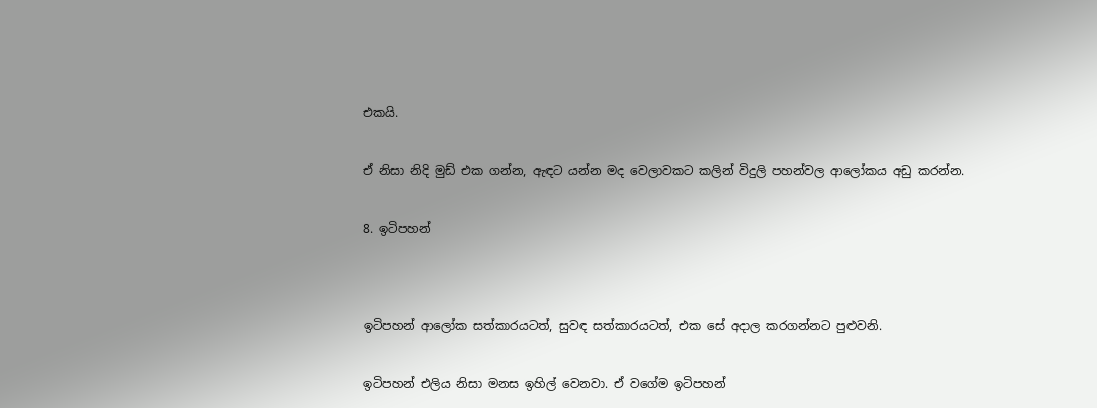එකයි.


ඒ නිසා නිදි මුඩ් එක ගන්න, ඇඳට යන්න මද වෙලාවකට කලින් විදුලි පහන්වල ආලෝකය අඩු කරන්න.


8. ඉටිපහන්




ඉටිපහන් ආලෝක සත්කාරයටත්, සුවඳ සත්කාරයටත්, එක සේ අදාල කරගන්නට පුළුවනි.


ඉටිපහන් එලිය නිසා මනස ඉහිල් වෙනවා. ඒ වගේම ඉටිපහන්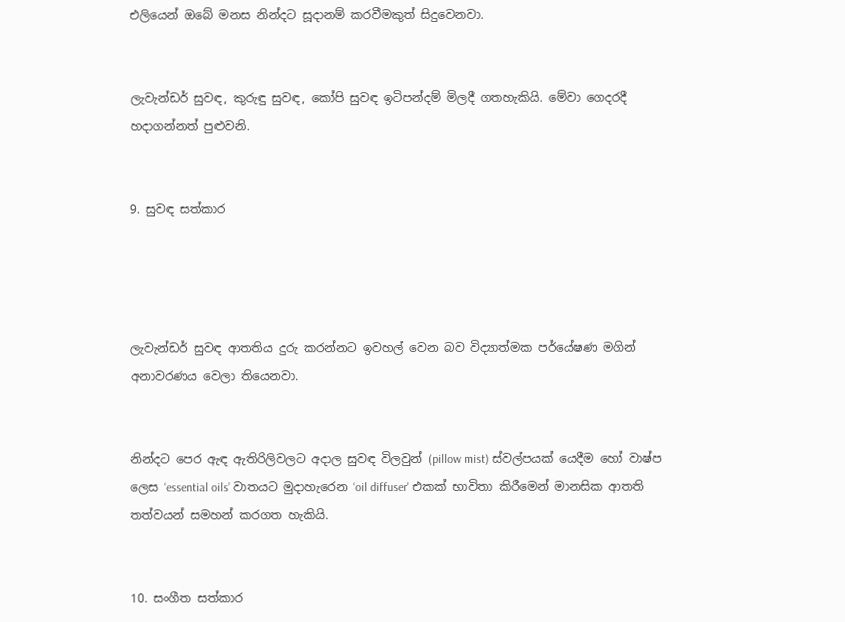එලියෙන් ඔබේ මනස නින්දට සූදානම් කරවීමකුත් සිදුවෙනවා.


ලැවැන්ඩර් සුවඳ, කුරුඳු සුවඳ, කෝපි සුවඳ ඉටිපන්දම් මිලදී ගතහැකියි. මේවා ගෙදරදී හදාගන්නත් පුළුවනි.


9. සුවඳ සත්කාර




ලැවැන්ඩර් සුවඳ ආතතිය දුරු කරන්නට ඉවහල් වෙන බව විද්‍යාත්මක පර්යේෂණ මගින් අනාවරණය වෙලා තියෙනවා.


නින්දට පෙර ඇඳ ඇතිරිලිවලට අදාල සුවඳ විලවුන් (pillow mist) ස්වල්පයක් යෙදීම හෝ වාෂ්ප ලෙස ‘essential oils’ වාතයට මුදාහැරෙන ‘oil diffuser' එකක් භාවිතා කිරීමෙන් මානසික ආතති තත්වයන් සමහන් කරගත හැකියි.


10. සංගීත සත්කාර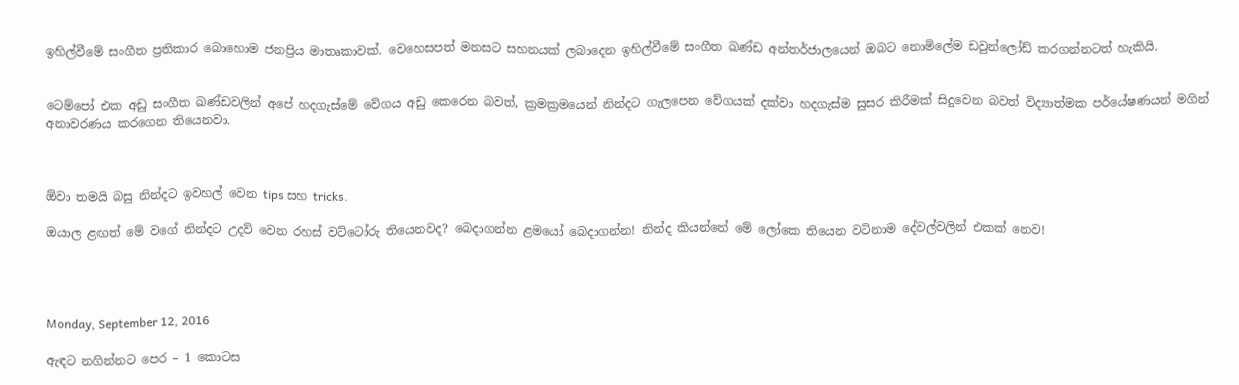ඉහිල්වීමේ සංගීත ප්‍රතිකාර බොහොම ජනප්‍රිය මාතෘකාවක්. වෙහෙසපත් මනසට සහනයක් ලබාදෙන ඉහිල්වීමේ සංගීත ඛණ්ඩ අන්තර්ජාලයෙන් ඔබට නොමිලේම ඩවුන්ලෝඩ් කරගන්නටත් හැකියි.


ටෙම්පෝ එක අඩු සංගීත ඛණ්ඩවලින් අපේ හදගැස්මේ වේගය අඩු කෙරෙන බවත්, ක්‍රමක්‍රමයෙන් නින්දට ගැලපෙන වේගයක් දක්වා හදගැස්ම සුසර කිරීමක් සිදුවෙන බවත් විද්‍යාත්මක පර්යේෂණයන් මගින් අනාවරණය කරගෙන තියෙනවා.



ඕවා තමයි බසු නින්දට ඉවහල් වෙන tips සහ tricks.

ඔයාල ළඟත් මේ වගේ නින්දට උදව් වෙන රහස් වට්ටෝරු තියෙනවද? බෙදාගන්න ළමයෝ බෙදාගන්න! නින්ද කියන්නේ මේ ලෝකෙ තියෙන වටිනාම දේවල්වලින් එකක් නෙව!




Monday, September 12, 2016

ඇඳට නගින්නට පෙර – 1 කොටස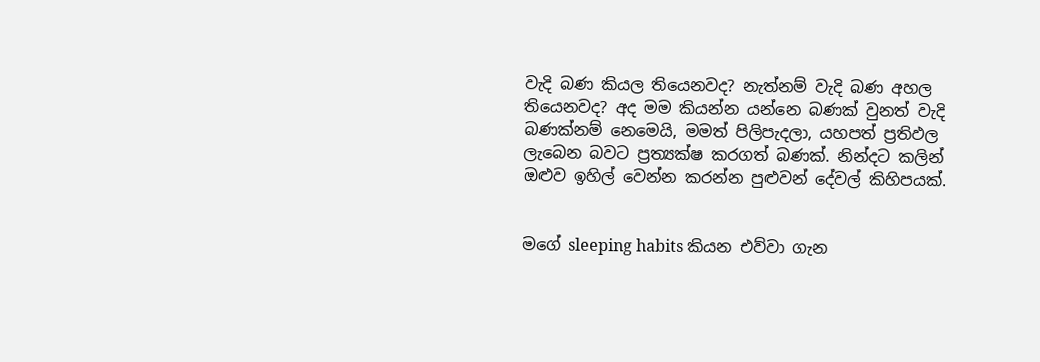වැදි බණ කියල තියෙනවද? නැත්නම් වැදි බණ අහල තියෙනවද? අද මම කියන්න යන්නෙ බණක් වුනත් වැදි බණක්නම් නෙමෙයි, මමත් පිලිපැදලා, යහපත් ප්‍රතිඵල ලැබෙන බවට ප්‍රත්‍යක්ෂ කරගත් බණක්. නින්දට කලින් ඔළුව ඉහිල් වෙන්න කරන්න පුළුවන් දේවල් කිහිපයක්.


මගේ sleeping habits කියන එව්වා ගැන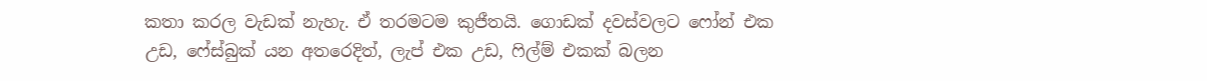කතා කරල වැඩක් නැහැ. ඒ තරමටම කුජීතයි. ගොඩක් දවස්වලට ෆෝන් එක උඩ, ෆේස්බුක් යන අතරෙදිත්, ලැප් එක උඩ, ෆිල්ම් එකක් බලන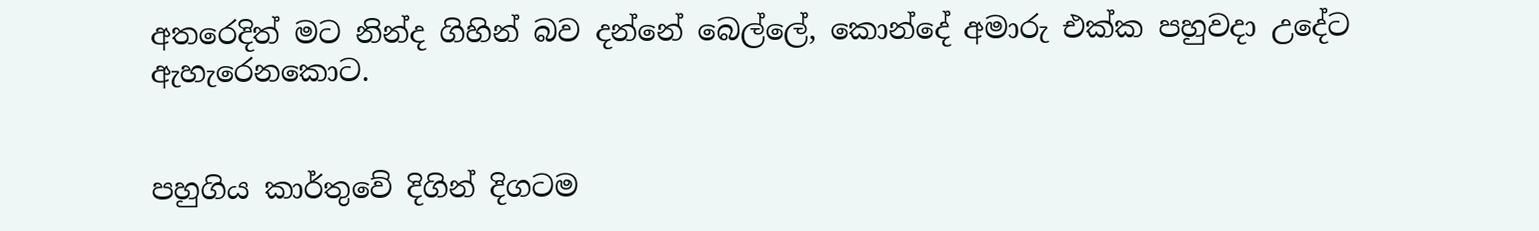අතරෙදිත් මට නින්ද ගිහින් බව දන්නේ බෙල්ලේ, කොන්දේ අමාරු එක්ක පහුවදා උදේට ඇහැරෙනකොට.


පහුගිය කාර්තුවේ දිගින් දිගටම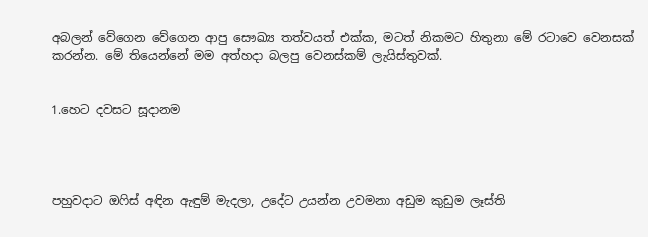අබලන් වේගෙන වේගෙන ආපු සෞඛ්‍ය තත්වයත් එක්ක, මටත් නිකමට හිතුනා මේ රටාවෙ වෙනසක් කරන්න. මේ තියෙන්නේ මම අත්හදා බලපු වෙනස්කම් ලැයිස්තුවක්.


1.හෙට දවසට සූදානම




පහුවදාට ඔෆිස් අඳින ඇඳුම් මැදලා, උදේට උයන්න උවමනා අඩුම කුඩුම ලෑස්ති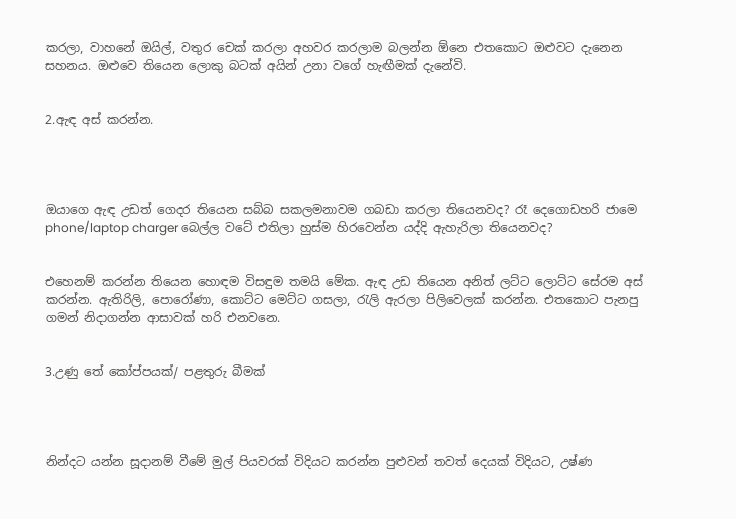කරලා, වාහනේ ඔයිල්, වතුර චෙක් කරලා අහවර කරලාම බලන්න ඕනෙ එතකොට ඔළුවට දැනෙන සහනය. ඔළුවෙ තියෙන ලොකු බටක් අයින් උනා වගේ හැඟීමක් දැනේවි.


2.ඇඳ අස් කරන්න.




ඔයාගෙ ඇඳ උඩත් ගෙදර තියෙන සබ්බ සකලමනාවම ගබඩා කරලා තියෙනවද? රෑ දෙගොඩහරි ජාමෙ phone/laptop charger බෙල්ල වටේ එතිලා හුස්ම හිරවෙන්න යද්දි ඇහැරිලා තියෙනවද?


එහෙනම් කරන්න තියෙන හොඳම විසඳුම තමයි මේක. ඇඳ උඩ තියෙන අනිත් ලට්ට ලොට්ට සේරම අස් කරන්න. ඇතිරිලි, පොරෝණා, කොට්ට මෙට්ට ගසලා, රැලි ඇරලා පිලිවෙලක් කරන්න. එතකොට පැනපු ගමන් නිදාගන්න ආසාවක් හරි එනවනෙ.


3.උණු තේ කෝප්පයක්/ පළතුරු බීමක්




නින්දට යන්න සූදානම් වීමේ මුල් පියවරක් විදියට කරන්න පුළුවන් තවත් දෙයක් විදියට, උෂ්ණ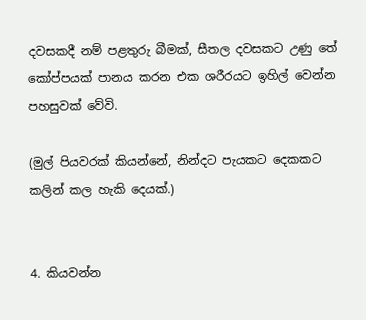දවසකදී නම් පළතුරු බීමක්, සීතල දවසකට උණු තේ කෝප්පයක් පානය කරන එක ශරීරයට ඉහිල් වෙන්න පහසුවක් වේවි.

(මුල් පියවරක් කියන්නේ, නින්දට පැයකට දෙකකට කලින් කල හැකි දෙයක්.)


4. කියවන්න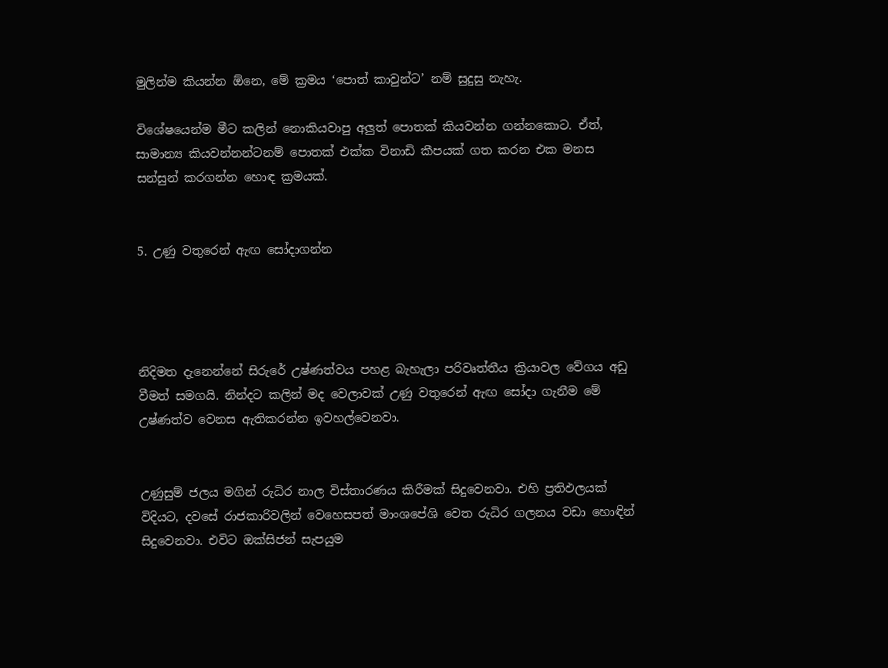මුලින්ම කියන්න ඕනෙ, මේ ක්‍රමය ‘පොත් කාවුන්ට’ නම් සුදුසු නැහැ.

විශේෂයෙන්ම මීට කලින් නොකියවාපු අලුත් පොතක් කියවන්න ගන්නකොට. ඒත්, සාමාන්‍ය කියවන්නන්ටනම් පොතක් එක්ක විනාඩි කීපයක් ගත කරන එක මනස සන්සුන් කරගන්න හොඳ ක්‍රමයක්.


5. උණු වතුරෙන් ඇඟ සෝදාගන්න




නිදිමත දැනෙන්නේ සිරුරේ උෂ්ණත්වය පහළ බැහැලා පරිවෘත්තීය ක්‍රියාවල වේගය අඩු වීමත් සමගයි. නින්දට කලින් මද වෙලාවක් උණු වතුරෙන් ඇඟ සෝදා ගැනීම මේ උෂ්ණත්ව වෙනස ඇතිකරන්න ඉවහල්වෙනවා.


උණුසුම් ජලය මගින් රුධිර නාල විස්තාරණය කිරීමක් සිදුවෙනවා. එහි ප්‍රතිඵලයක් විදියට, දවසේ රාජකාරිවලින් වෙහෙසපත් මාංශපේශි වෙත රුධිර ගලනය වඩා හොඳින් සිදුවෙනවා. එවිට ඔක්සිජන් සැපයුම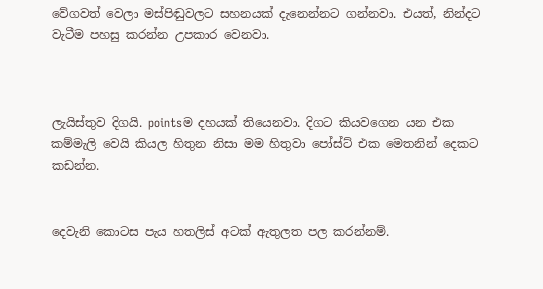වේගවත් වෙලා මස්පිඬුවලට සහනයක් දැනෙන්නට ගන්නවා. එයත්, නින්දට වැටීම පහසු කරන්න උපකාර වෙනවා.



ලැයිස්තුව දිගයි. pointsම දහයක් තියෙනවා. දිගට කියවගෙන යන එක කම්මැලි වෙයි කියල හිතුන නිසා මම හිතුවා පෝස්ට් එක මෙතනින් දෙකට කඩන්න.


දෙවැනි කොටස පැය හතලිස් අටක් ඇතුලත පල කරන්නම්.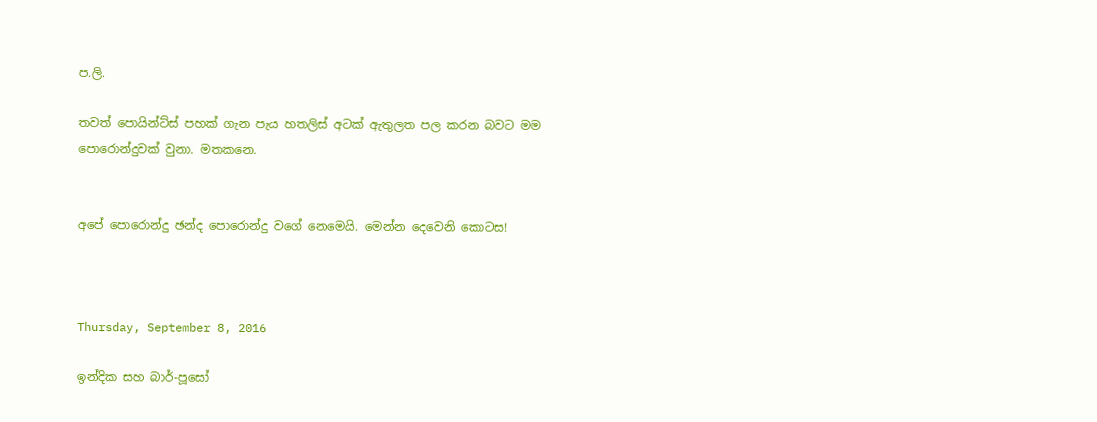ප.ලි.

තවත් පොයින්ට්ස් පහක් ගැන පැය හතලිස් අටක් ඇතුලත පල කරන බවට මම පොරොන්දුවක් වුනා. මතකනෙ.


අපේ පොරොන්දු ඡන්ද පොරොන්දු වගේ නෙමෙයි. මෙන්න දෙවෙනි කොටස!



Thursday, September 8, 2016

ඉන්දික සහ බාර්-පූසෝ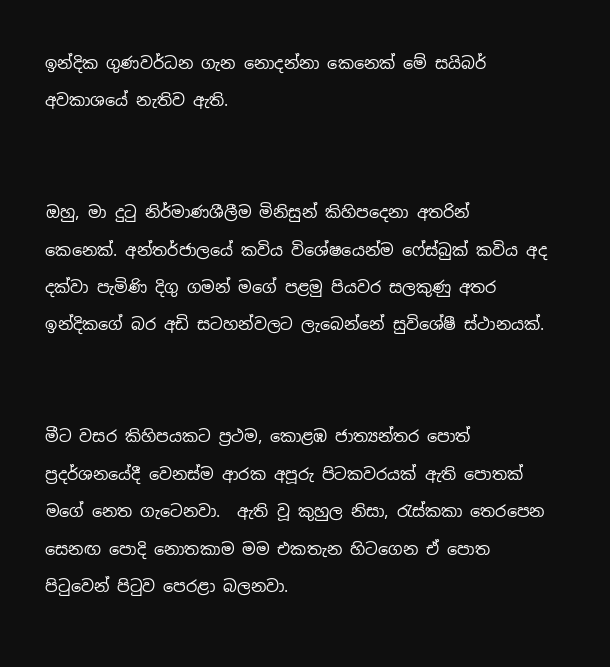ඉන්දික ගුණවර්ධන ගැන නොදන්නා කෙනෙක් මේ සයිබර් අවකාශයේ නැතිව ඇති.


ඔහු, මා දුටු නිර්මාණශීලීම මිනිසුන් කිහිපදෙනා අතරින් කෙනෙක්. අන්තර්ජාලයේ කවිය විශේෂයෙන්ම ෆේස්බුක් කවිය අද දක්වා පැමිණි දිගු ගමන් මගේ පළමු පියවර සලකුණු අතර ඉන්දිකගේ බර අඩි සටහන්වලට ලැබෙන්නේ සුවිශේෂී ස්ථානයක්.


මීට වසර කිහිපයකට ප්‍රථම, කොළඹ ජාත්‍යන්තර පොත් ප්‍රදර්ශනයේදී වෙනස්ම ආරක අපූරු පිටකවරයක් ඇති පොතක් මගේ නෙත ගැටෙනවා.  ඇති වූ කුහුල නිසා, රැස්කකා තෙරපෙන සෙනඟ පොදි නොතකාම මම එකතැන හිටගෙන ඒ පොත පිටුවෙන් පිටුව පෙරළා බලනවා.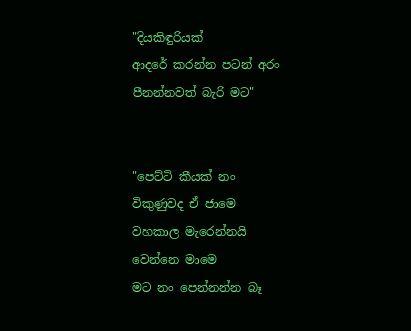"දියකිඳුරියක්
ආදරේ කරන්න පටන් අරං
පීනන්නවත් බැරි මට"


"පෙට්ටි කීයක් නං
විකුණුවද ඒ ජාමෙ
වහකාල මැරෙන්නයි
වෙන්නෙ මාමෙ
මට නං පෙන්නන්න බෑ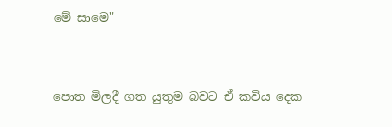මේ සාමෙ"


පොත මිලදී ගත යුතුම බවට ඒ කවිය දෙක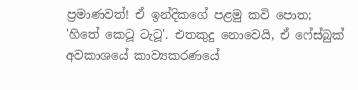ප්‍රමාණවත්! ඒ ඉන්දිකගේ පළමු කවි පොත; 'හිතේ කෙටූ ටැටූ'. එතකුදු නොවෙයි, ඒ ෆේස්බුක් අවකාශයේ කාව්‍යකරණයේ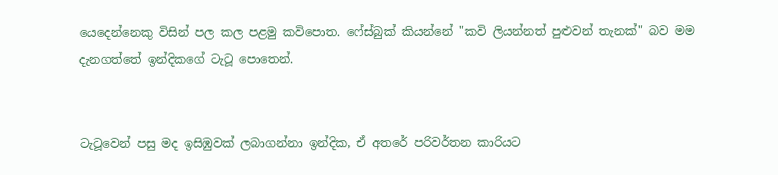යෙදෙන්නෙකු විසින් පල කල පළමු කවිපොත. ෆේස්බුක් කියන්නේ "කවි ලියන්නත් පුළුවන් තැනක්" බව මම දැනගත්තේ ඉන්දිකගේ ටැටූ පොතෙන්.


ටැටූවෙන් පසු මද ඉසිඹුවක් ලබාගන්නා ඉන්දික, ඒ අතරේ පරිවර්තන කාරියට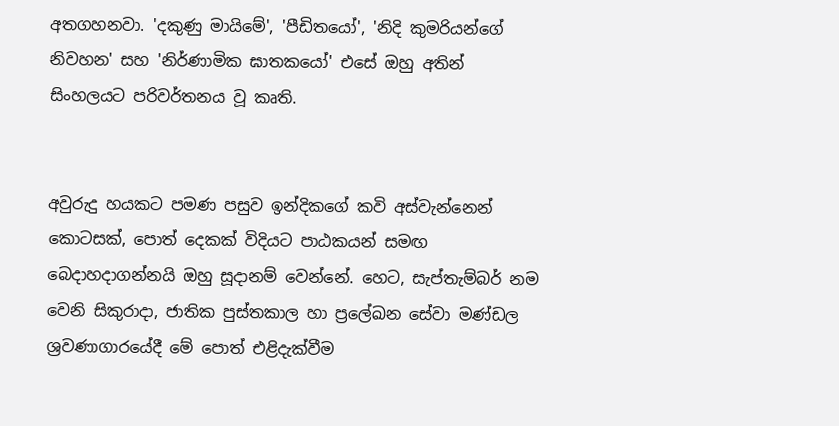අතගහනවා. 'දකුණු මායිමේ', 'පීඩිතයෝ', 'නිදි කුමරියන්ගේ නිවහන' සහ 'නිර්ණාමික ඝාතකයෝ' එසේ ඔහු අතින් සිංහලයට පරිවර්තනය වූ කෘති.


අවුරුදු හයකට පමණ පසුව ඉන්දිකගේ කවි අස්වැන්නෙන් කොටසක්, පොත් දෙකක් විදියට පාඨකයන් සමඟ බෙදාහදාගන්නයි ඔහු සූදානම් වෙන්නේ. හෙට, සැප්තැම්බර් නම වෙනි සිකුරාදා, ජාතික පුස්තකාල හා ප්‍රලේඛන සේවා මණ්ඩල ශ්‍රවණාගාරයේදී මේ පොත් එළිදැක්වීම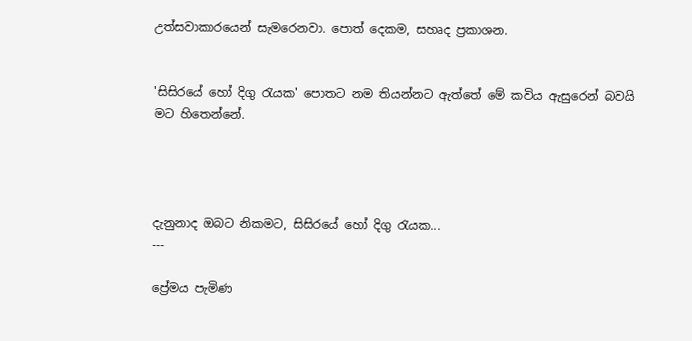උත්සවාකාරයෙන් සැමරෙනවා. පොත් දෙකම, සහෘද ප්‍රකාශන.


'සිසිරයේ හෝ දිගු රැයක' පොතට නම තියන්නට ඇත්තේ මේ කවිය ඇසුරෙන් බවයි මට හිතෙන්නේ.




දැනුනාද ඔබට නිකමට, සිසිරයේ හෝ දිගු රැයක...
---

ප්‍රේමය පැමිණ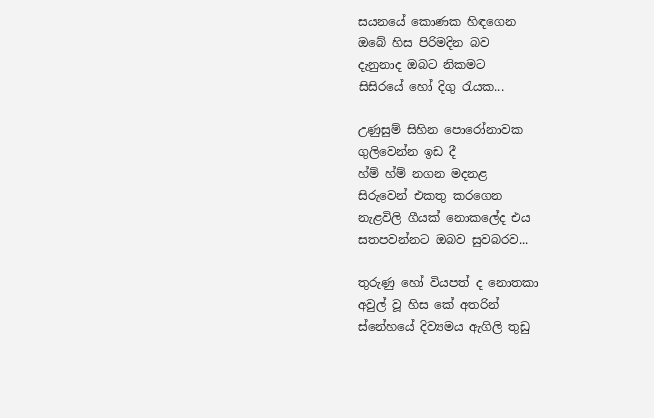සයනයේ කොණක හිඳගෙන
ඔබේ හිස පිරිමදින බව
දැනුනාද ඔබට නිකමට
සිසිරයේ හෝ දිගු රැයක...

උණුසුම් සිහින පොරෝනාවක
ගුලිවෙන්න ඉඩ දී
හ්ම් හ්ම් නගන මදනළ
සිරුවෙන් එකතු කරගෙන
නැළවිලි ගීයක් නොකලේද එය
සතපවන්නට ඔබව සුවබරව...

තුරුණු හෝ වියපත් ද නොතකා
අවුල් වූ හිස කේ අතරින්
ස්නේහයේ දිව්‍යමය ඇගිලි තුඩු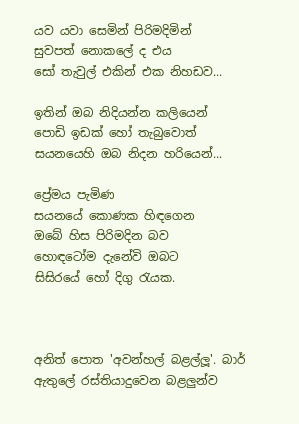යව යවා සෙමින් පිරිමදිමින්
සුවපත් නොකලේ ද එය
සෝ තැවුල් එකින් එක නිහඩව...

ඉතින් ඔබ නිදියන්න කලියෙන්
පොඩි ඉඩක් හෝ තැබුවොත්
සයනයෙහි ඔබ නිදන හරියෙන්...

ප්‍රේමය පැමිණ
සයනයේ කොණක හිඳගෙන
ඔබේ හිස පිරිමදින බව
හොඳටෝම දැනේවි ඔබට
සිසිරයේ හෝ දිගු රැයක.



අනිත් පොත 'අවන්හල් බළල්ලූ'. බාර් ඇතුලේ රස්තියාදුවෙන බළලුන්ව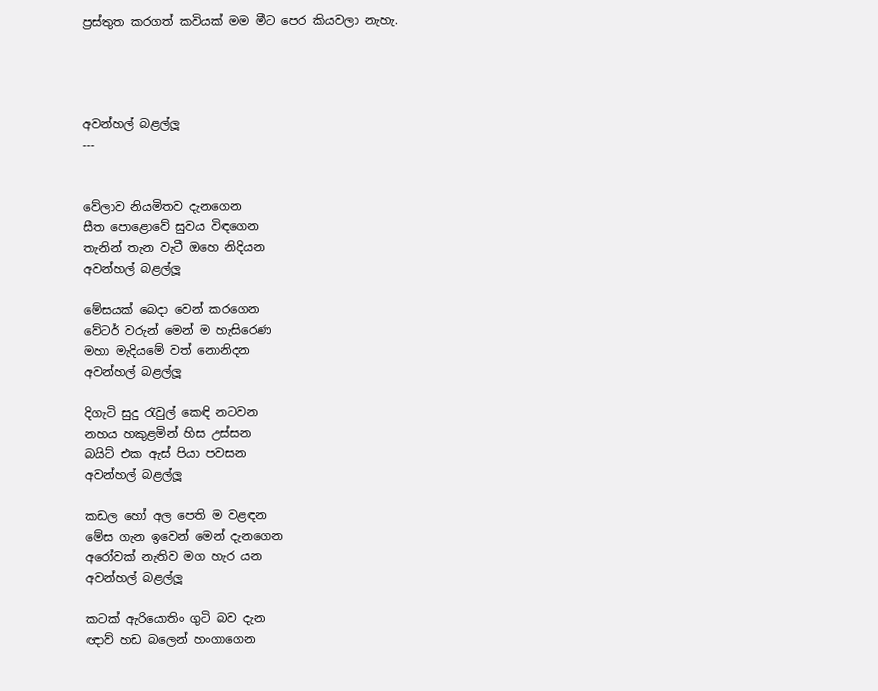ප්‍රස්තුත කරගත් කවියක් මම මීට පෙර කියවලා නැහැ.




අවන්හල් බළල්ලූ
---


වේලාව නියමිතව දැනගෙන
සීත පොළොවේ සුවය විඳගෙන
තැනින් තැන වැටී ඔහෙ නිදියන
අවන්හල් බළල්ලූ

මේසයක් බෙදා වෙන් කරගෙන
වේටර් වරුන් මෙන් ම හැසිරෙණ
මහා මැදියමේ වත් නොනිදන
අවන්හල් බළල්ලූ

දිගැටි සුදු රැවුල් කෙඳි නටවන
නහය හකුළමින් හිස උස්සන
බයිට් එක ඇස් පියා පවසන
අවන්හල් බළල්ලූ

කඩල හෝ අල පෙති ම වළඳන
මේස ගැන ඉවෙන් මෙන් දැනගෙන
අරෝවක් නැතිව මග හැර යන
අවන්හල් බළල්ලූ

කටක් ඇරියොතිං ගුටි බව දැන
ඥාව් හඩ බලෙන් හංගාගෙන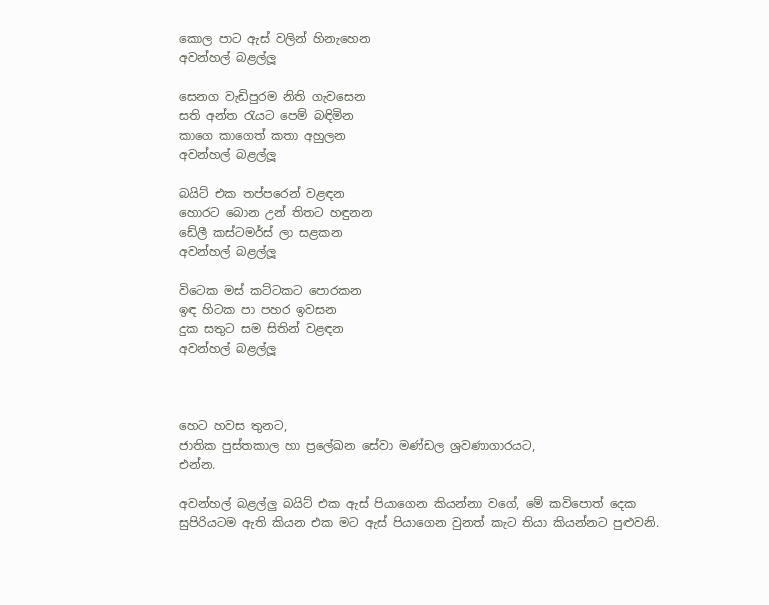කොල පාට ඇස් වලින් හිනැහෙන
අවන්හල් බළල්ලූ

සෙනග වැඩිපුරම නිති ගැවසෙන
සති අන්ත රැයට පෙම් බඳිමින
කාගෙ කාගෙත් කතා අහුලන
අවන්හල් බළල්ලූ

බයිට් එක තප්පරෙන් වළඳන
හොරට බොන උන් තිතට හඳුනන
ඩේලී කස්ටමර්ස් ලා සළකන
අවන්හල් බළල්ලූ

විටෙක මස් කට්ටකට පොරකන
ඉඳ හිටක පා පහර ඉවසන
දුක සතුට සම සිතින් වළඳන
අවන්හල් බළල්ලූ



හෙට හවස තුනට,
ජාතික පුස්තකාල හා ප්‍රලේඛන සේවා මණ්ඩල ශ්‍රවණාගාරයට,
එන්න.

අවන්හල් බළල්ලු බයිට් එක ඇස් පියාගෙන කියන්නා වගේ, මේ කවිපොත් දෙක සුපිරියටම ඇති කියන එක මට ඇස් පියාගෙන වුනත් කැට තියා කියන්නට පුළුවනි.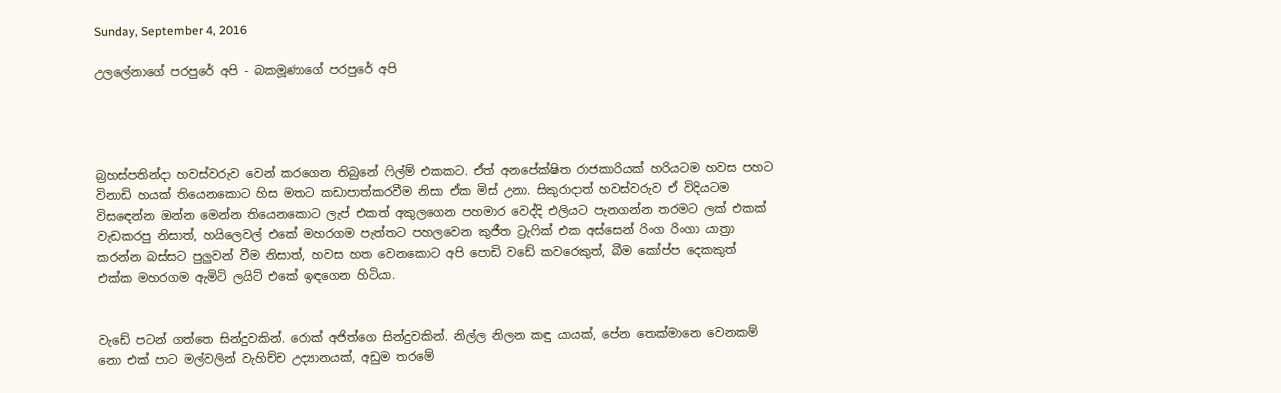Sunday, September 4, 2016

උලලේනාගේ පරපුරේ අපි - බකමූණාගේ පරපුරේ අපි




බ්‍රහස්පතින්දා හවස්වරුව වෙන් කරගෙන තිබුනේ ෆිල්ම් එකකට. ඒත් අනපේක්ෂිත රාජකාරියක් හරියටම හවස පහට විනාඩි හයක් තියෙනකොට හිස මතට කඩාපාත්කරවීම නිසා ඒක මිස් උනා. සිකුරාදාත් හවස්වරුව ඒ විදියටම විසඳෙන්න ඔන්න මෙන්න තියෙනකොට ලැප් එකත් අකුලගෙන පහමාර වෙද්දි එලියට පැනගන්න තරමට ලක් එකක් වැඩකරපු නිසාත්, හයිලෙවල් එකේ මහරගම පැත්තට පහලවෙන කුජීත ට්‍රැෆික් එක අස්සෙන් රිංග රිංගා යාත්‍රා කරන්න බස්සට පුලුවන් වීම නිසාත්, හවස හත වෙනකොට අපි පොඩි වඩේ කවරෙකුත්, බීම කෝප්ප දෙකකුත් එක්ක මහරගම ඇමිටි ලයිට් එකේ ඉඳගෙන හිටියා.


වැඩේ පටන් ගත්තෙ සින්දුවකින්. රොක් අජිත්ගෙ සින්දුවකින්. නිල්ල නිලන කඳු යායක්, පේන තෙක්මානෙ වෙනකම් නො එක් පාට මල්වලින් වැහිච්ච උද්‍යානයක්, අඩුම තරමේ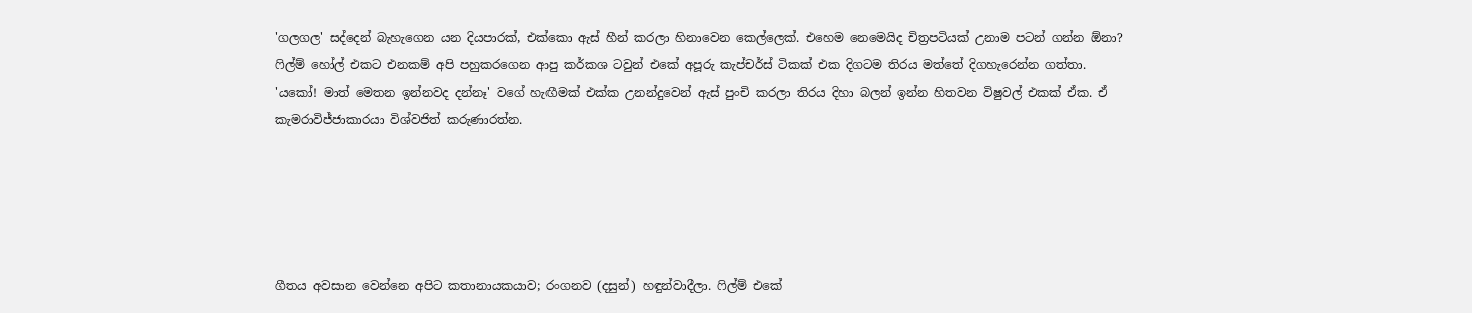'ගලගල' සද්දෙන් බැහැගෙන යන දියපාරක්, එක්කො ඇස් හීන් කරලා හිනාවෙන කෙල්ලෙක්. එහෙම නෙමෙයිද චිත්‍රපටියක් උනාම පටන් ගන්න ඕනා? ෆිල්ම් හෝල් එකට එනකම් අපි පහුකරගෙන ආපු කර්කශ ටවුන් එකේ අපූරු කැප්චර්ස් ටිකක් එක දිගටම තිරය මත්තේ දිගහැරෙන්න ගත්තා. 'යකෝ! මාත් මෙතන ඉන්නවද දන්නෑ' වගේ හැඟීමක් එක්ක උනන්දුවෙන් ඇස් පුංචි කරලා තිරය දිහා බලන් ඉන්න හිතවන විෂුවල් එකක් ඒක. ඒ කැමරාවිජ්ජාකාරයා විශ්වජිත් කරුණාරත්න.





ගීතය අවසාන වෙන්නෙ අපිට කතානායකයාව; රංගනව (දසුන්) හඳුන්වාදීලා. ෆිල්ම් එකේ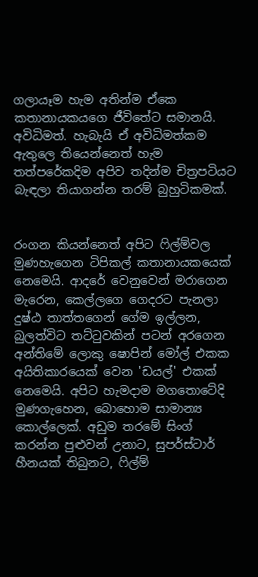ගලායෑම හැම අතින්ම ඒකෙ කතානායකයගෙ ජීවිතේට සමානයි. අවිධිමත්. හැබැයි ඒ අවිධිමත්කම ඇතුලෙ තියෙන්නෙත් හැම තත්පරේකදිම අපිව තදින්ම චිත්‍රපටියට බැඳලා තියාගන්න තරම් බුහුටිකමක්.


රංගන කියන්නෙත් අපිට ෆිල්ම්වල මුණහැගෙන ටිපිකල් කතානායකයෙක් නෙමෙයි. ආදරේ වෙනුවෙන් මරාගෙන මැරෙන, කෙල්ලගෙ ගෙදරට පැනලා දුෂ්ඨ තාත්තගෙන් ගේම ඉල්ලන, බුලත්විට තට්ටුවකින් පටන් අරගෙන අන්තිමේ ලොකු ෂොපින් මෝල් එකක අයිතිකාරයෙක් වෙන 'ඩයල්' එකක් නෙමෙයි. අපිට හැමදාම මගතොටේදි මුණගැහෙන, බොහොම සාමාන්‍ය කොල්ලෙක්. අඩුම තරමේ සිංග් කරන්න පුළුවන් උනාට, සුපර්ස්ටාර් හීනයක් තිබුනට, ෆිල්ම්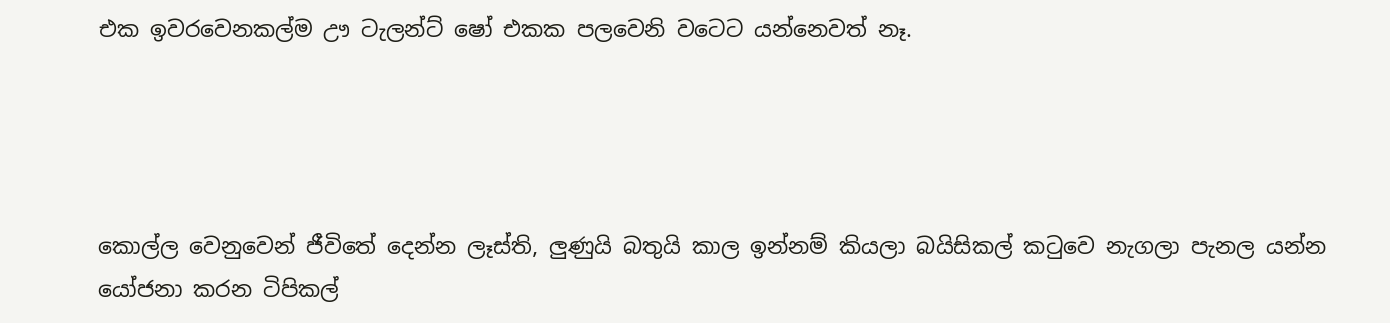එක ඉවරවෙනකල්ම ඌ ටැලන්ට් ෂෝ එකක පලවෙනි වටෙට යන්නෙවත් නෑ.




කොල්ල වෙනුවෙන් ජීවිතේ දෙන්න ලෑස්ති, ලුණුයි බතුයි කාල ඉන්නම් කියලා බයිසිකල් කටුවෙ නැගලා පැනල යන්න යෝජනා කරන ටිපිකල්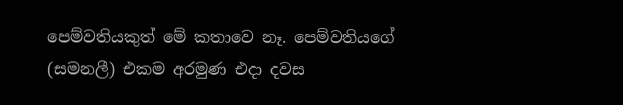පෙම්වතියකුත් මේ කතාවෙ නෑ. පෙම්වතියගේ (සමනලී) එකම අරමුණ එදා දවස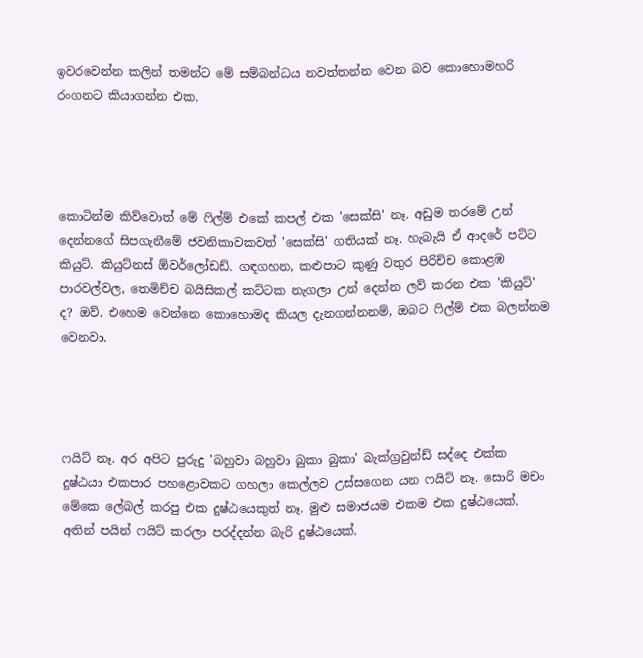ඉවරවෙන්න කලින් තමන්ට මේ සම්බන්ධය නවත්තන්න වෙන බව කොහොමහරි රංගනට කියාගන්න එක.




කොටින්ම කිව්වොත් මේ ෆිල්ම් එකේ කපල් එක 'සෙක්සි' නෑ. අඩුම තරමේ උන් දෙන්නගේ සිපගැනීමේ ජවනිකාවකවත් 'සෙක්සි' ගතියක් නෑ. හැබැයි ඒ ආදරේ පට්ට කියුට්. කියුට්නස් ඕවර්ලෝඩඩ්. ගඳගහන, කළුපාට කුණු වතුර පිරිච්ච කොළඹ පාරවල්වල, තෙමිච්ච බයිසිකල් කට්ටක නැගලා උන් දෙන්න ලව් කරන එක 'කියුට්' ද? ඔව්. එහෙම වෙන්නෙ කොහොමද කියල දැනගන්නනම්, ඔබට ෆිල්ම් එක බලන්නම වෙනවා.




ෆයිට් නෑ. අර අපිට පුරුදු 'බහුවා බහුවා බුකා බුකා' බැක්ග්‍රවුන්ඩ් සද්දෙ එක්ක දුෂ්ඨයා එකපාර පහළොවකට ගහලා කෙල්ලව උස්සගෙන යන ෆයිට් නෑ. සොරි මචං මේකෙ ලේබල් කරපු එක දුෂ්ඨයෙකුත් නෑ. මුළු සමාජයම එකම එක දුෂ්ඨයෙක්. අතින් පයින් ෆයිට් කරලා පරද්දන්න බැරි දුෂ්ඨයෙක්.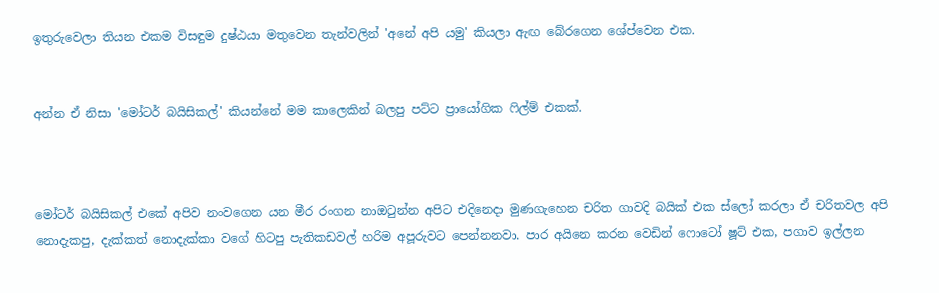ඉතුරුවෙලා තියන එකම විසඳුම දුෂ්ඨයා මතුවෙන තැන්වලින් 'අනේ අපි යමු' කියලා ඇඟ බේරගෙන ශේප්වෙන එක.


අන්න ඒ නිසා 'මෝටර් බයිසිකල්' කියන්නේ මම කාලෙකින් බලපු පට්ට ප්‍රායෝගික ෆිල්ම් එකක්.



මෝටර් බයිසිකල් එකේ අපිව නංවගෙන යන මීර රංගන නාඔටුන්න අපිට එදිනෙදා මුණගැහෙන චරිත ගාවදි බයික් එක ස්ලෝ කරලා ඒ චරිතවල අපි නොදැකපු, දැක්කත් නොදැක්කා වගේ හිටපු පැතිකඩවල් හරිම අපූරුවට පෙන්නනවා. පාර අයිනෙ කරන වෙඩින් ෆොටෝ ෂූට් එක, පගාව ඉල්ලන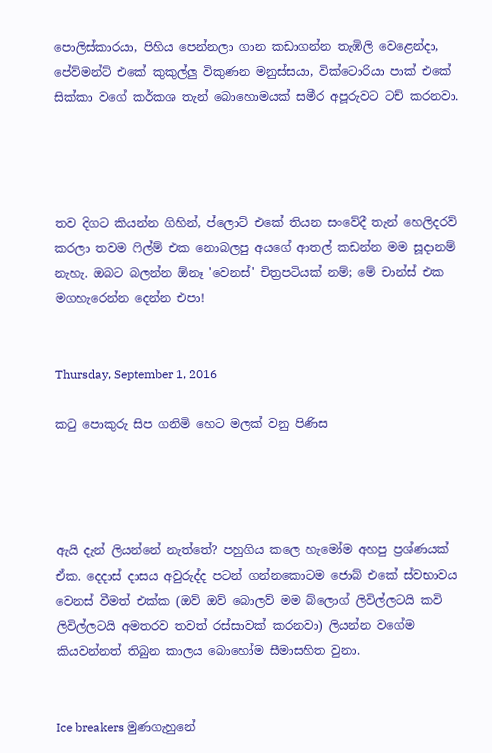පොලිස්කාරයා, පිහිය පෙන්නලා ගාන කඩාගන්න තැඹිලි වෙළෙන්දා, පේව්මන්ට් එකේ කුකුල්ලු විකුණන මනුස්සයා, වික්ටොරියා පාක් එකේ සික්කා වගේ කර්කශ තැන් බොහොමයක් සමීර අපූරුවට ටච් කරනවා.




තව දිගට කියන්න ගිහින්, ප්ලොට් එකේ තියන සංවේදී තැන් හෙලිදරව් කරලා තවම ෆිල්ම් එක නොබලපු අයගේ ආතල් කඩන්න මම සූදානම් නැහැ. ඔබට බලන්න ඕනෑ 'වෙනස්' චිත්‍රපටියක් නම්; මේ චාන්ස් එක මගහැරෙන්න දෙන්න එපා!


Thursday, September 1, 2016

කටු පොකුරු සිප ගනිමි හෙට මලක් වනු පිණිස




ඇයි දැන් ලියන්නේ නැත්තේ? පහුගිය කලෙ හැමෝම අහපු ප්‍රශ්ණයක් ඒක. දෙදාස් දාසය අවුරුද්ද පටන් ගන්නකොටම ජොබ් එකේ ස්වභාවය වෙනස් වීමත් එක්ක (ඔව් ඔව් බොලව් මම බ්ලොග් ලිවිල්ලටයි කවි ලිවිල්ලටයි අමතරව තවත් රස්සාවක් කරනවා) ලියන්න වගේම කියවන්නත් තිබුන කාලය බොහෝම සීමාසහිත වුනා.


Ice breakers මුණගැහුනේ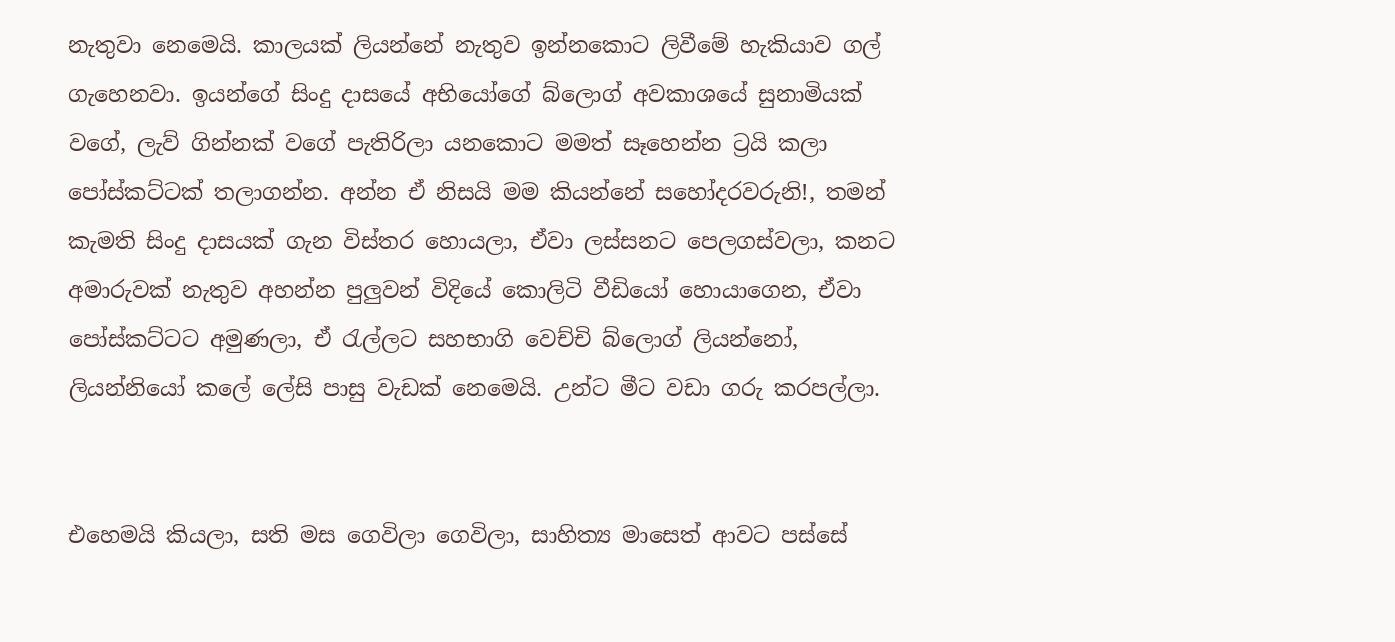නැතුවා නෙමෙයි. කාලයක් ලියන්නේ නැතුව ඉන්නකොට ලිවීමේ හැකියාව ගල් ගැහෙනවා. ඉයන්ගේ සිංදු දාසයේ අභියෝගේ බ්ලොග් අවකාශයේ සුනාමියක් වගේ, ලැව් ගින්නක් වගේ පැතිරිලා යනකොට මමත් සෑහෙන්න ට්‍රයි කලා පෝස්කට්ටක් තලාගන්න. අන්න ඒ නිසයි මම කියන්නේ සහෝදරවරුනි!, තමන් කැමති සිංදු දාසයක් ගැන විස්තර හොයලා, ඒවා ලස්සනට පෙලගස්වලා, කනට අමාරුවක් නැතුව අහන්න පුලුවන් විදියේ කොලිටි වීඩියෝ හොයාගෙන, ඒවා පෝස්කට්ටට අමුණලා, ඒ රැල්ලට සහභාගි වෙච්චි බ්ලොග් ලියන්නෝ, ලියන්නියෝ කලේ ලේසි පාසු වැඩක් නෙමෙයි. උන්ට මීට වඩා ගරු කරපල්ලා.


එහෙමයි කියලා, සති මස ගෙවිලා ගෙවිලා, සාහිත්‍ය මාසෙත් ආවට පස්සේ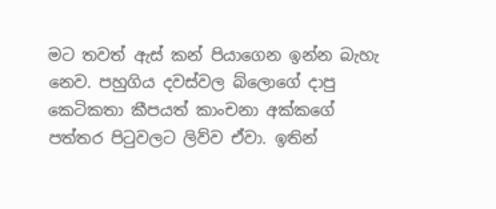මට තවත් ඇස් කන් පියාගෙන ඉන්න බැහැ නෙව. පහුගිය දවස්වල බ්ලොගේ දාපු කෙටිකතා කීපයත් කාංචනා අක්කගේ පත්තර පිටුවලට ලිව්ව ඒවා. ඉතින්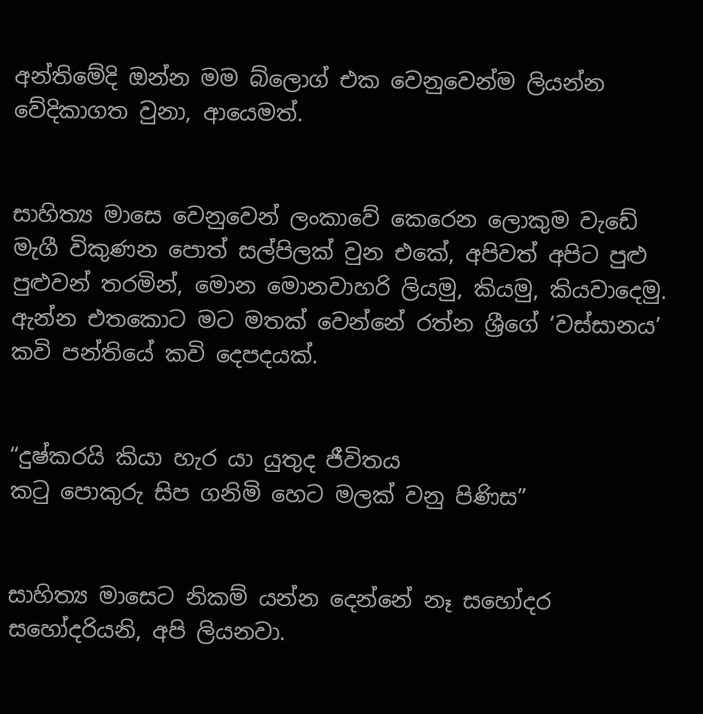අන්තිමේදි ඔන්න මම බ්ලොග් එක වෙනුවෙන්ම ලියන්න වේදිකාගත වුනා, ආයෙමත්.


සාහිත්‍ය මාසෙ වෙනුවෙන් ලංකාවේ කෙරෙන ලොකුම වැඩේ මැගී විකුණන පොත් සල්පිලක් වුන එකේ, අපිවත් අපිට පුළු පුළුවන් තරමින්, මොන මොනවාහරි ලියමු, කියමු, කියවාදෙමු. ඇන්න එතකොට මට මතක් වෙන්නේ රත්න ශ්‍රීගේ ‘වස්සානය’ කවි පන්තියේ කවි දෙපදයක්.


“දුෂ්කරයි කියා හැර යා යුතුද ජීවිතය
කටු පොකුරු සිප ගනිමි හෙට මලක් වනු පිණිස”


සාහිත්‍ය මාසෙට නිකම් යන්න දෙන්නේ නෑ සහෝදර සහෝදරියනි, අපි ලියනවා.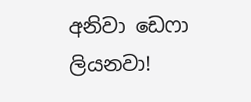අනිවා ඩෙෆා ලියනවා!